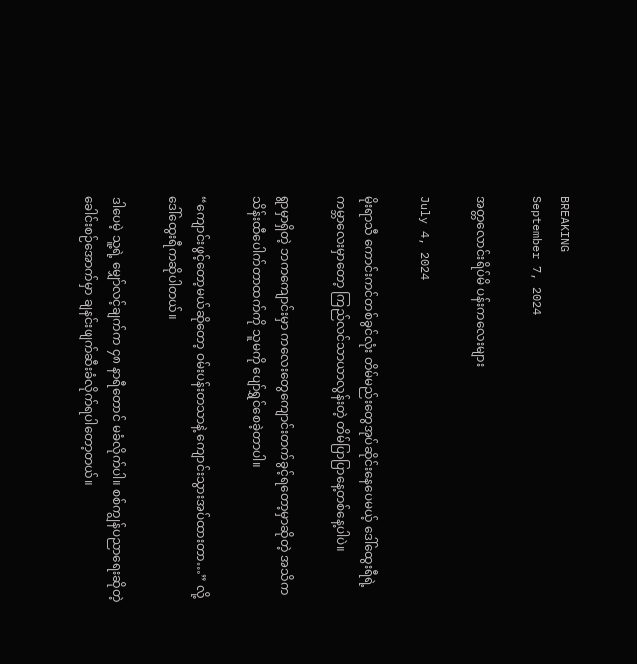BREAKING
September 7, 2024

အတ္တလောင်းရိပ်မိ ပန်းကလေးများ

July 4, 2024

မိုးရာသီ ကောင်းကင်တစ်ခွင်လုံး တိမ်မည်းတွေအုပ်ဆိုင်းနေပေမယ့် ဒေါ်ထွေးရီရဲ့ ကမ္ဘာလေးမှာတော့ ကြည်လင်သာယာလွန်းတဲ့ တိမ်ပြာပြာနေ့တစ်နေ့ပါပဲ။

ရွာမှာရှိတဲ့ ဘကကျောင်းမှာ ကလေးတွေကျောင်းတက်ခွင့်ရတော့မှာဆိုတဲ့ အသိက သိန်းထီပေါက်တာထက်ကို သူမကို ပျော်ရွှင်စေခဲ့တာပါ။

“ကျောင်းဖွင့်တော့မယ်ဆိုတော့ ဝမ်းပန်းတသာနဲ့ ကျောင်းသွားအပ်ထားတာ…” လို့ ဒေါ်ထွေးရီကဆိုပါတယ်။

ဒါပေမဲ့ သူ့ရဲ့ မျှော်လင့်ချက်က ၄၈ နာရီတောင် မခံလိုက်ပါ။ စစ်ကျွန်ပညာရေးဆိုတဲ့ ခေါင်းစဉ်အောက်မှာ ချနင်းဖျက်ဆီးခံလိုက်ရပါတော့တယ်။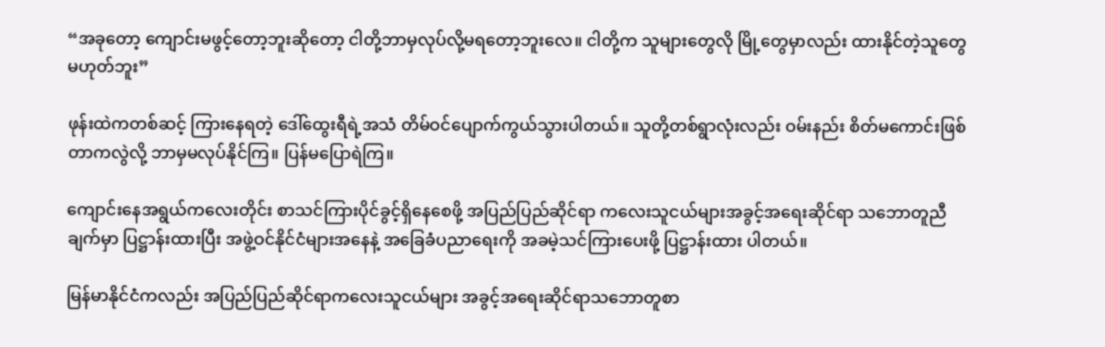“အခုတော့ ကျောင်းမဖွင့်တော့ဘူးဆိုတော့ ငါတို့ဘာမှလုပ်လို့မရတော့ဘူးလေ။ ငါတို့က သူများတွေလို မြို့တွေမှာလည်း ထားနိုင်တဲ့သူတွေမဟုတ်ဘူး”

ဖုန်းထဲကတစ်ဆင့် ကြားနေရတဲ့ ဒေါ်ထွေးရီရဲ့အသံ တိမ်ဝင်ပျောက်ကွယ်သွားပါတယ်။ သူတို့တစ်ရွာလုံးလည်း ဝမ်းနည်း စိတ်မကောင်းဖြစ်တာကလွဲလို့ ဘာမှမလုပ်နိုင်ကြ။ ပြန်မပြောရဲကြ။

ကျောင်းနေအရွယ်ကလေးတိုင်း စာသင်ကြားပိုင်ခွင့်ရှိနေစေဖို့ အပြည်ပြည်ဆိုင်ရာ ကလေးသူငယ်များအခွင့်အရေးဆိုင်ရာ သဘောတူညီချက်မှာ ပြဋ္ဌာန်းထားပြီး အဖွဲ့ဝင်နိုင်ငံများအနေနဲ့ အခြေခံပညာရေးကို အခမဲ့သင်ကြားပေးဖို့ ပြဋ္ဌာန်းထား ပါတယ်။

မြန်မာနိုင်ငံကလည်း အပြည်ပြည်ဆိုင်ရာကလေးသူငယ်များ အခွင့်အရေးဆိုင်ရာသဘောတူစာ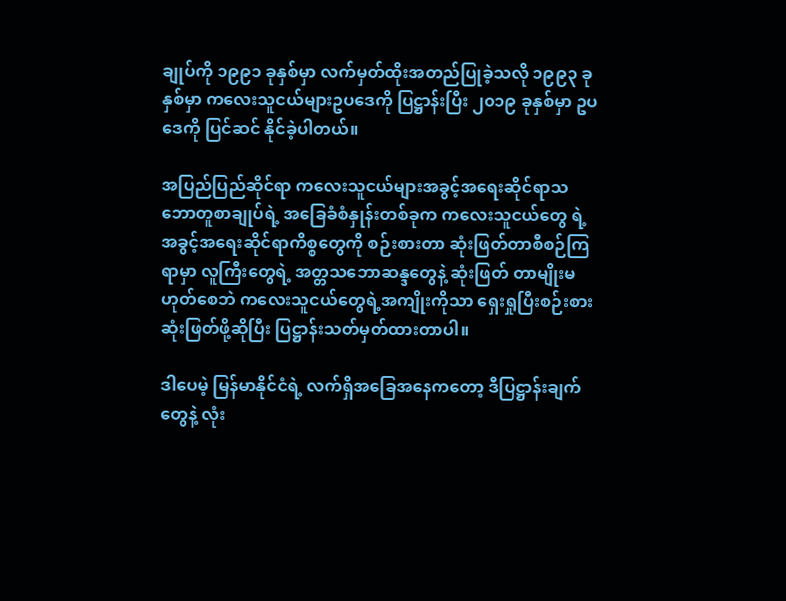ချုပ်ကို ၁၉၉၁ ခုနှစ်မှာ လက်မှတ်ထိုးအတည်ပြုခဲ့သလို ၁၉၉၃ ခုနှစ်မှာ ကလေးသူငယ်များဥပဒေကို ပြဋ္ဌာန်းပြီး ၂၀၁၉ ခုနှစ်မှာ ဥပဒေကို ပြင်ဆင် နိုင်ခဲ့ပါတယ်။

အပြည်ပြည်ဆိုင်ရာ ကလေးသူငယ်များအခွင့်အရေးဆိုင်ရာသဘောတူစာချုပ်ရဲ့ အခြေခံစံနှုန်းတစ်ခုက ကလေးသူငယ်တွေ ရဲ့ အခွင့်အရေးဆိုင်ရာကိစ္စတွေကို စဉ်းစားတာ ဆုံးဖြတ်တာစီစဉ်ကြရာမှာ လူကြီးတွေရဲ့ အတ္တသဘောဆန္ဒတွေနဲ့ ဆုံးဖြတ် တာမျိုးမဟုတ်စေဘဲ ကလေးသူငယ်တွေရဲ့အကျိုးကိုသာ ရှေးရှုပြီးစဉ်းစား ဆုံးဖြတ်ဖို့ဆိုပြီး ပြဋ္ဌာန်းသတ်မှတ်ထားတာပါ။

ဒါပေမဲ့ မြန်မာနိုင်ငံရဲ့ လက်ရှိအခြေအနေကတော့ ဒီပြဋ္ဌာန်းချက်တွေနဲ့ လုံး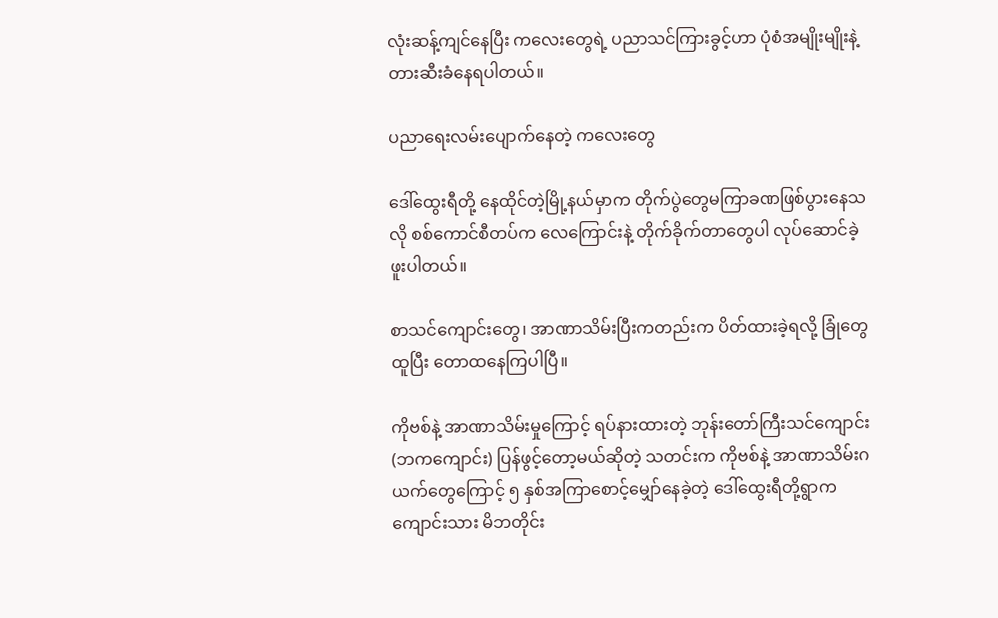လုံးဆန့်ကျင်နေပြီး ကလေးတွေရဲ့ ပညာသင်ကြားခွင့်ဟာ ပုံစံအမျိုးမျိုးနဲ့ တားဆီးခံနေရပါတယ်။

ပညာရေးလမ်းပျောက်နေတဲ့ ကလေးတွေ

ဒေါ်ထွေးရီတို့ နေထိုင်တဲ့မြို့နယ်မှာက တိုက်ပွဲတွေမကြာခဏဖြစ်ပွားနေသလို စစ်ကောင်စီတပ်က လေကြောင်းနဲ့ တိုက်ခိုက်တာတွေပါ လုပ်ဆောင်ခဲ့ဖူးပါတယ်။

စာသင်ကျောင်းတွေ၊ အာဏာသိမ်းပြီးကတည်းက ပိတ်ထားခဲ့ရလို့ ခြုံတွေထူပြီး တောထနေကြပါပြီ။

ကိုဗစ်နဲ့ အာဏာသိမ်းမှုကြောင့် ရပ်နားထားတဲ့ ဘုန်းတော်ကြီးသင်ကျောင်း (ဘကကျောင်း) ပြန်ဖွင့်တော့မယ်ဆိုတဲ့ သတင်းက ကိုဗစ်နဲ့ အာဏာသိမ်းဂယက်တွေကြောင့် ၅ နှစ်အကြာစောင့်မျှော်နေခဲ့တဲ့ ဒေါ်ထွေးရီတို့ရွာက ကျောင်းသား မိဘတိုင်း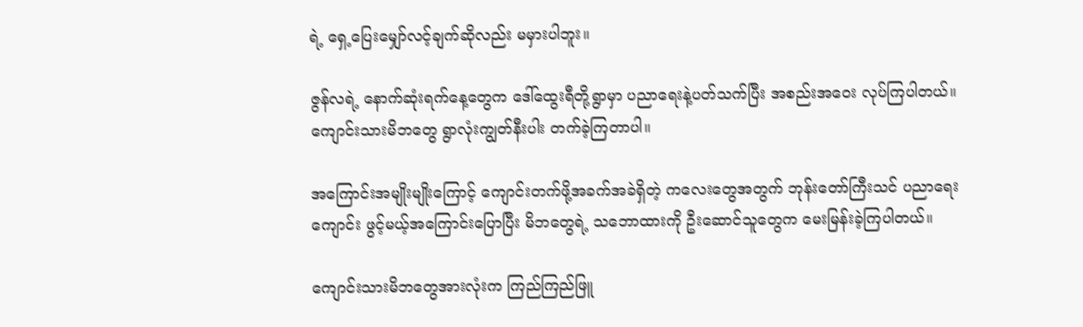ရဲ့ ရှေ့ပြေးမျှော်လင့်ချက်ဆိုလည်း မမှားပါဘူး။

ဇွန်လရဲ့ နောက်ဆုံးရက်နေ့တွေက ဒေါ်ထွေးရီတို့ရွာမှာ ပညာရေးနဲ့ပတ်သက်ပြီး အစည်းအဝေး လုပ်ကြပါတယ်။ ကျောင်းသားမိဘတွေ ရွာလုံးကျွတ်နီးပါး တက်ခဲ့ကြတာပါ။

အကြောင်းအမျိုးမျိုးကြောင့် ကျောင်းတက်ဖို့အခက်အခဲရှိတဲ့ ကလေးတွေအတွက် ဘုန်းတော်ကြီးသင် ပညာရေးကျောင်း ဖွင့်မယ့်အကြောင်းပြောပြီး မိဘတွေရဲ့ သဘောထားကို ဦးဆောင်သူတွေက မေးမြန်းခဲ့ကြပါတယ်။

ကျောင်းသားမိဘတွေအားလုံးက ကြည်ကြည်ဖြူ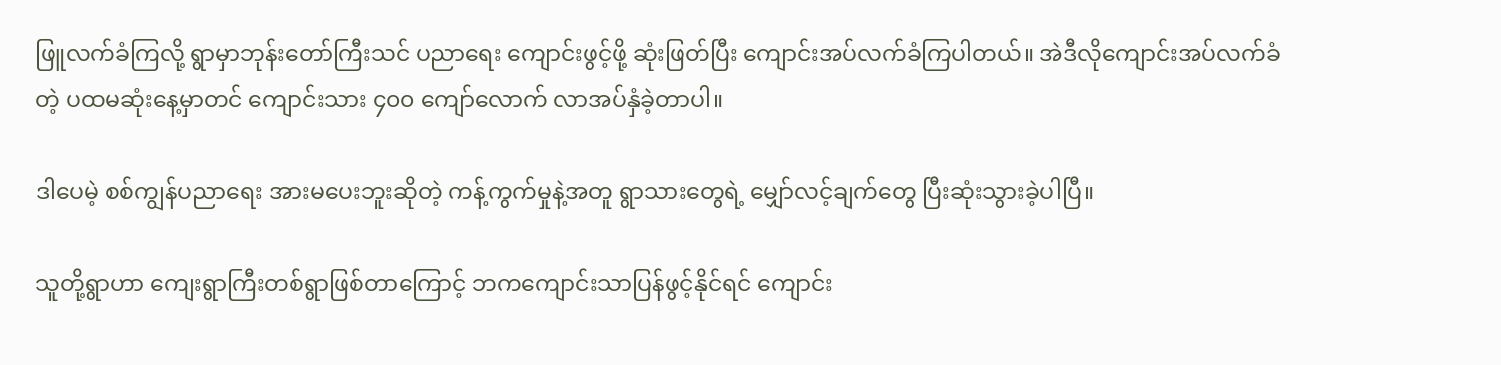ဖြူလက်ခံကြလို့ ရွာမှာဘုန်းတော်ကြီးသင် ပညာရေး ကျောင်းဖွင့်ဖို့ ဆုံးဖြတ်ပြီး ကျောင်းအပ်လက်ခံကြပါတယ်။ အဲဒီလိုကျောင်းအပ်လက်ခံတဲ့ ပထမဆုံးနေ့မှာတင် ကျောင်းသား ၄၀၀ ကျော်လောက် လာအပ်နှံခဲ့တာပါ။

ဒါပေမဲ့ စစ်ကျွန်ပညာရေး အားမပေးဘူးဆိုတဲ့ ကန့်ကွက်မှုနဲ့အတူ ရွာသားတွေရဲ့ မျှော်လင့်ချက်တွေ ပြီးဆုံးသွားခဲ့ပါပြီ။

သူတို့ရွာဟာ ကျေးရွာကြီးတစ်ရွာဖြစ်တာကြောင့် ဘကကျောင်းသာပြန်ဖွင့်နိုင်ရင် ကျောင်း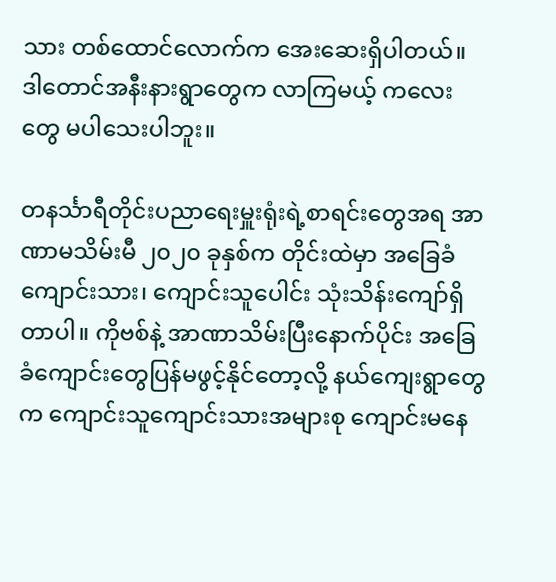သား တစ်ထောင်လောက်က အေးဆေးရှိပါတယ်။ ဒါတောင်အနီးနားရွာတွေက လာကြမယ့် ကလေးတွေ မပါသေးပါဘူး။

တနင်္သာရီတိုင်းပညာရေးမှူးရုံးရဲ့စာရင်းတွေအရ အာဏာမသိမ်းမီ ၂၀၂၀ ခုနှစ်က တိုင်းထဲမှာ အခြေခံ ကျောင်းသား၊ ကျောင်းသူပေါင်း သုံးသိန်းကျော်ရှိတာပါ။ ကိုဗစ်နဲ့ အာဏာသိမ်းပြီးနောက်ပိုင်း အခြေခံကျောင်းတွေပြန်မဖွင့်နိုင်တော့လို့ နယ်ကျေးရွာတွေက ကျောင်းသူကျောင်းသားအများစု ကျောင်းမနေ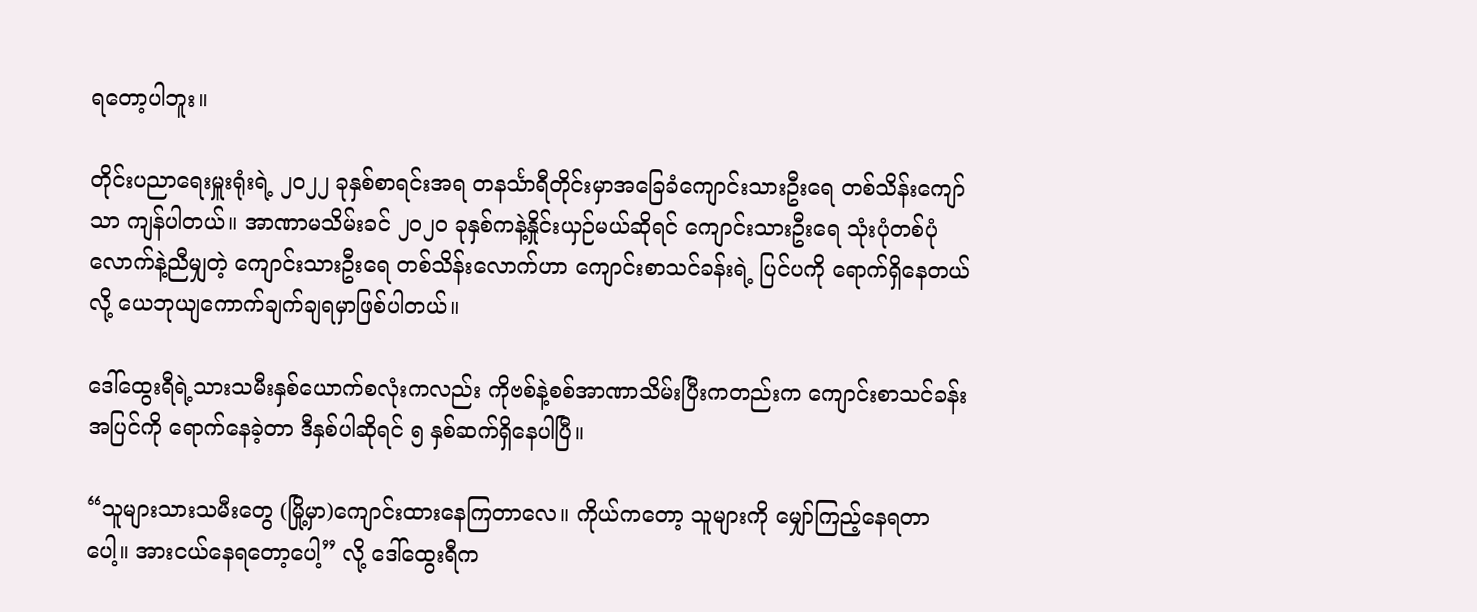ရတော့ပါဘူး။

တိုင်းပညာရေးမှူးရုံးရဲ့ ၂၀၂၂ ခုနှစ်စာရင်းအရ တနင်္သာရီတိုင်းမှာအခြေခံကျောင်းသားဦးရေ တစ်သိန်းကျော်သာ ကျန်ပါတယ်။ အာဏာမသိမ်းခင် ၂၀၂၀ ခုနှစ်ကနဲ့နှိုင်းယှဉ်မယ်ဆိုရင် ကျောင်းသားဦးရေ သုံးပုံတစ်ပုံလောက်နဲ့ညီမျှတဲ့ ကျောင်းသားဦးရေ တစ်သိန်းလောက်ဟာ ကျောင်းစာသင်ခန်းရဲ့ ပြင်ပကို ရောက်ရှိနေတယ်လို့ ယေဘုယျကောက်ချက်ချရမှာဖြစ်ပါတယ်။

ဒေါ်ထွေးရီရဲ့သားသမီးနှစ်ယောက်စလုံးကလည်း ကိုဗစ်နဲ့စစ်အာဏာသိမ်းပြီးကတည်းက ကျောင်းစာသင်ခန်းအပြင်ကို ရောက်နေခဲ့တာ ဒီနှစ်ပါဆိုရင် ၅ နှစ်ဆက်ရှိနေပါပြီ။

“သူများသားသမီးတွေ (မြို့မှာ)ကျောင်းထားနေကြတာလေ။ ကိုယ်ကတော့ သူများကို မျှော်ကြည့်နေရတာပေါ့။ အားငယ်နေရတော့ပေါ့” လို့ ဒေါ်ထွေးရီက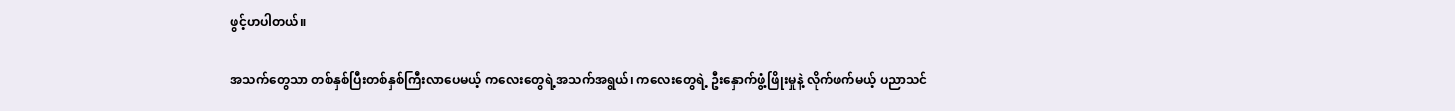ဖွင့်ဟပါတယ်။

အသက်တွေသာ တစ်နှစ်ပြီးတစ်နှစ်ကြီးလာပေမယ့် ကလေးတွေရဲ့အသက်အရွယ်၊ ကလေးတွေရဲ့ ဦးနှောက်ဖွံ့ဖြိုးမှုနဲ့ လိုက်ဖက်မယ့် ပညာသင်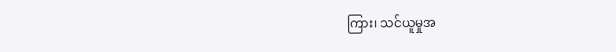ကြား၊ သင်ယူမှုအ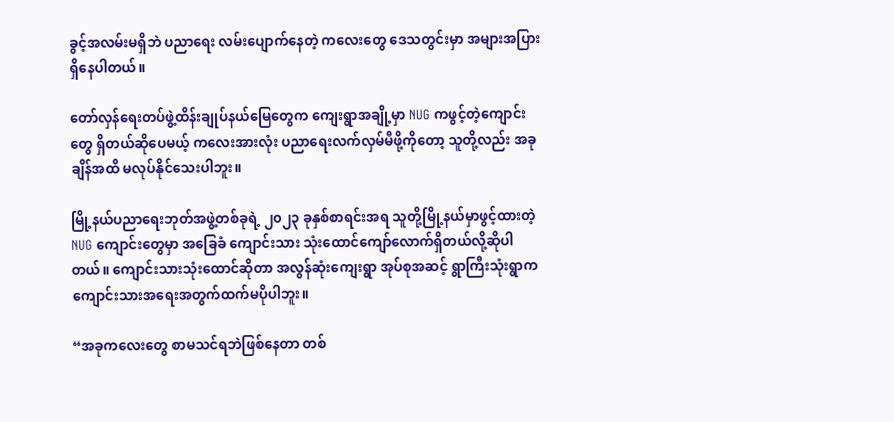ခွင့်အလမ်းမရှိဘဲ ပညာရေး လမ်းပျောက်နေတဲ့ ကလေးတွေ ဒေသတွင်းမှာ အများအပြားရှိနေပါတယ်။

တော်လှန်ရေးတပ်ဖွဲ့ထိန်းချုပ်နယ်မြေတွေက ကျေးရွာအချို့မှာ NUG ကဖွင့်တဲ့ကျောင်းတွေ ရှိတယ်ဆိုပေမယ့် ကလေးအားလုံး ပညာရေးလက်လှမ်မီဖို့ကိုတော့ သူတို့လည်း အခုချိန်အထိ မလုပ်နိုင်သေးပါဘူး။

မြို့နယ်ပညာရေးဘုတ်အဖွဲ့တစ်ခုရဲ့ ၂၀၂၃ ခုနှစ်စာရင်းအရ သူတို့မြို့နယ်မှာဖွင့်ထားတဲ့ NUG ကျောင်းတွေမှာ အခြေခံ ကျောင်းသား သုံးထောင်ကျော်လောက်ရှိတယ်လို့ဆိုပါတယ်။ ကျောင်းသားသုံးထောင်ဆိုတာ အလွန်ဆုံးကျေးရွာ အုပ်စုအဆင့် ရွာကြီးသုံးရွာက ကျောင်းသားအရေးအတွက်ထက်မပိုပါဘူး။

“အခုကလေးတွေ စာမသင်ရဘဲဖြစ်နေတာ တစ်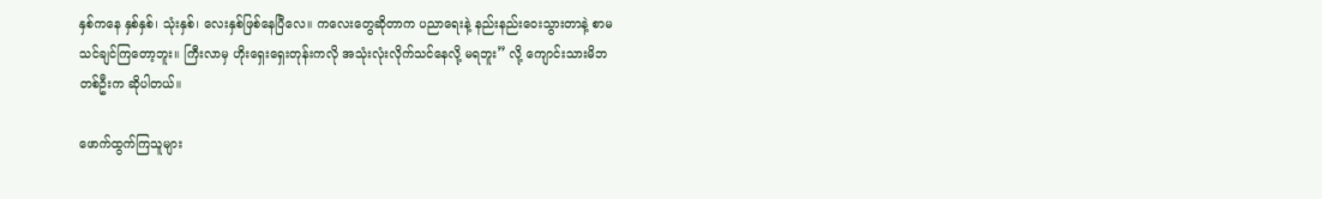နှစ်ကနေ နှစ်နှစ်၊ သုံးနှစ်၊ လေးနှစ်ဖြစ်နေပြီလေ။ ကလေးတွေဆိုတာက ပညာရေးနဲ့ နည်းနည်းဝေးသွားတာနဲ့ စာမသင်ချင်ကြတော့ဘူး။ ကြီးလာမှ ဟိုးရှေးရှေးတုန်းကလို အသုံးလုံးလိုက်သင်နေလို့ မရဘူး” လို့ ကျောင်းသားမိဘတစ်ဦးက ဆိုပါတယ်။

ဖောက်ထွက်ကြသူများ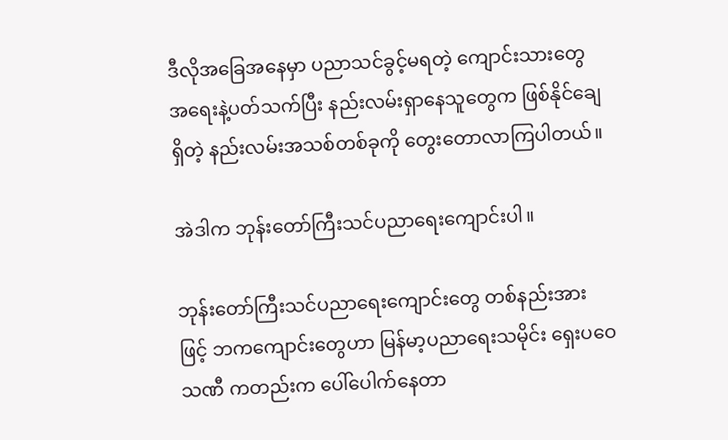ဒီလိုအခြေအနေမှာ ပညာသင်ခွင့်မရတဲ့ ကျောင်းသားတွေအရေးနဲ့ပတ်သက်ပြီး နည်းလမ်းရှာနေသူတွေက ဖြစ်နိုင်ချေရှိတဲ့ နည်းလမ်းအသစ်တစ်ခုကို တွေးတောလာကြပါတယ်။

အဲဒါက ဘုန်းတော်ကြီးသင်ပညာရေးကျောင်းပါ။

ဘုန်းတော်ကြီးသင်ပညာရေးကျောင်းတွေ တစ်နည်းအားဖြင့် ဘကကျောင်းတွေဟာ မြန်မာ့ပညာရေးသမိုင်း ရှေးပဝေသဏီ ကတည်းက ပေါ်ပေါက်နေတာ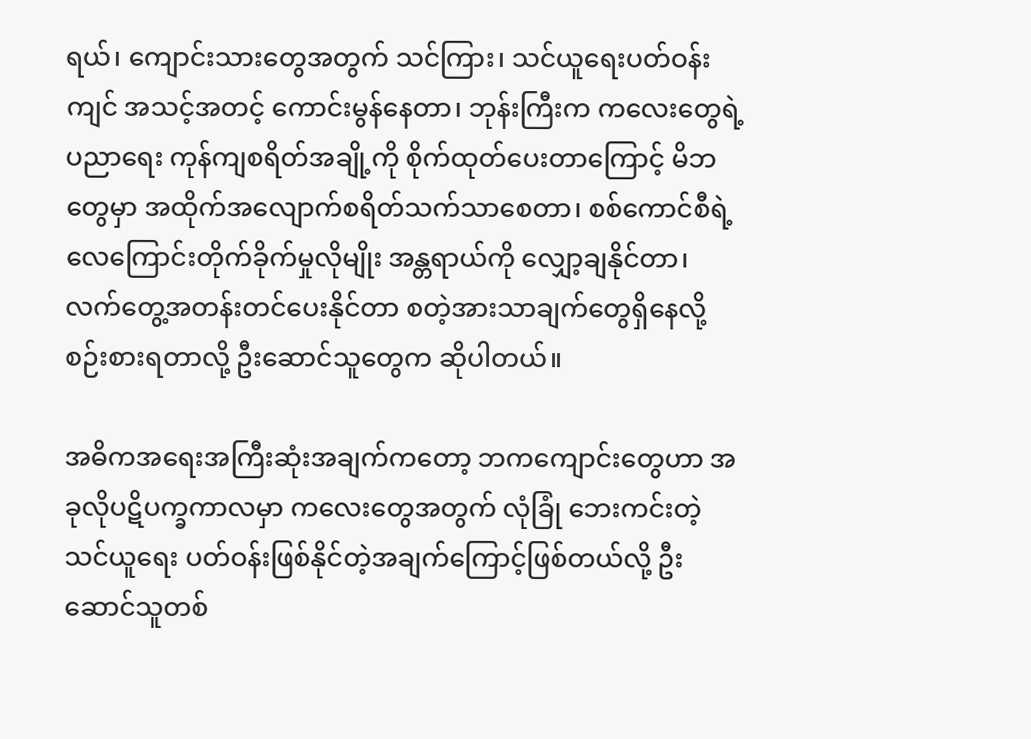ရယ်၊ ကျောင်းသားတွေအတွက် သင်ကြား၊ သင်ယူရေးပတ်ဝန်းကျင် အသင့်အတင့် ကောင်းမွန်နေတာ၊ ဘုန်းကြီးက ကလေးတွေရဲ့ပညာရေး ကုန်ကျစရိတ်အချို့ကို စိုက်ထုတ်ပေးတာကြောင့် မိဘတွေမှာ အထိုက်အလျောက်စရိတ်သက်သာစေတာ၊ စစ်ကောင်စီရဲ့ လေကြောင်းတိုက်ခိုက်မှုလိုမျိုး အန္တရာယ်ကို လျှော့ချနိုင်တာ၊ လက်တွေ့အတန်းတင်ပေးနိုင်တာ စတဲ့အားသာချက်တွေရှိနေလို့ စဉ်းစားရတာလို့ ဦးဆောင်သူတွေက ဆိုပါတယ်။

အဓိကအရေးအကြီးဆုံးအချက်ကတော့ ဘကကျောင်းတွေဟာ အခုလိုပဋိပက္ခကာလမှာ ကလေးတွေအတွက် လုံခြုံ ဘေးကင်းတဲ့ သင်ယူရေး ပတ်ဝန်းဖြစ်နိုင်တဲ့အချက်ကြောင့်ဖြစ်တယ်လို့ ဦးဆောင်သူတစ်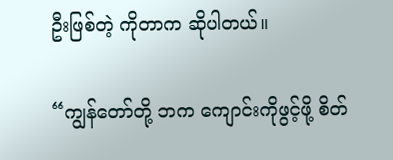ဦးဖြစ်တဲ့ ကိုတာက ဆိုပါတယ်။

“ကျွန်တော်တို့ ဘက ကျောင်းကိုဖွင့်ဖို့ စိတ်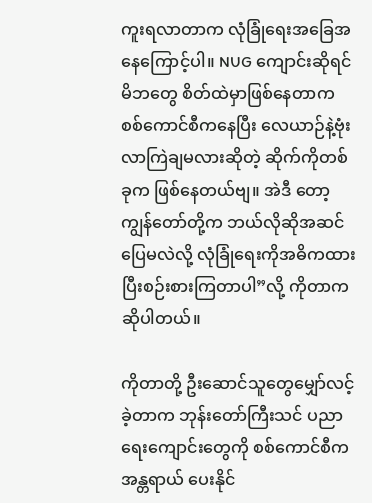ကူးရလာတာက လုံခြုံရေးအခြေအနေကြောင့်ပါ။ NUG ကျောင်းဆိုရင် မိဘတွေ စိတ်ထဲမှာဖြစ်နေတာက စစ်ကောင်စီကနေပြီး လေယာဉ်နဲ့ဗုံးလာကြဲချမလားဆိုတဲ့ ဆိုက်ကိုတစ်ခုက ဖြစ်နေတယ်ဗျ။ အဲဒီ တော့ ကျွန်တော်တို့က ဘယ်လိုဆိုအဆင်ပြေမလဲလို့ လုံခြုံရေးကိုအဓိကထားပြီးစဉ်းစားကြတာပါ”လို့ ကိုတာကဆိုပါတယ်။

ကိုတာတို့ ဦးဆောင်သူတွေမျှော်လင့်ခဲ့တာက ဘုန်းတော်ကြီးသင် ပညာရေးကျောင်းတွေကို စစ်ကောင်စီက အန္တရာယ် ပေးနိုင်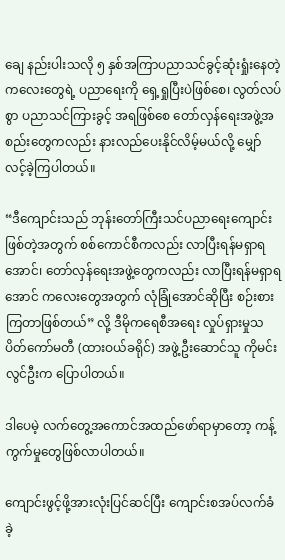ချေ နည်းပါးသလို ၅ နှစ်အကြာပညာသင်ခွင့်ဆုံးရှုံးနေတဲ့ ကလေးတွေရဲ့ ပညာရေးကို ရှေ့ရှုပြီးပဲဖြစ်စေ၊ လွတ်လပ်စွာ ပညာသင်ကြားခွင့် အရဖြစ်စေ တော်လှန်ရေးအဖွဲ့အစည်းတွေကလည်း နားလည်ပေးနိုင်လိမ့်မယ်လို့ မျှော်လင့်ခဲ့ကြပါတယ်။

“ဒီကျောင်းသည် ဘုန်းတော်ကြီးသင်ပညာရေးကျောင်းဖြစ်တဲ့အတွက် စစ်ကောင်စီကလည်း လာပြီးရန်မရှာရအောင်၊ တော်လှန်ရေးအဖွဲ့တွေကလည်း လာပြီးရန်မရှာရအောင် ကလေးတွေအတွက် လုံခြုံအောင်ဆိုပြီး စဉ်းစားကြတာဖြစ်တယ်” လို့ ဒီမိုကရေစီအရေး လှုပ်ရှားမှုသပိတ်ကော်မတီ (ထားဝယ်ခရိုင်) အဖွဲ့ဦးဆောင်သူ ကိုမင်းလွင်ဦးက ပြောပါတယ်။

ဒါပေမဲ့ လက်တွေ့အကောင်အထည်ဖော်ရာမှာတော့ ကန့်ကွက်မှုတွေဖြစ်လာပါတယ်။

ကျောင်းဖွင့်ဖို့အားလုံးပြင်ဆင်ပြီး ကျောင်းစအပ်လက်ခံခဲ့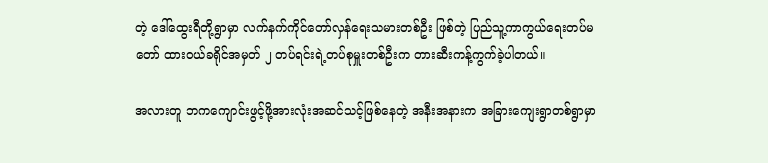တဲ့ ဒေါ်ထွေးရီတို့ရွာမှာ လက်နက်ကိုင်တော်လှန်ရေးသမားတစ်ဦး ဖြစ်တဲ့ ပြည်သူ့ကာကွယ်ရေးတပ်မတော် ထားဝယ်ခရိုင်အမှတ် ၂ တပ်ရင်းရဲ့တပ်စုမှူးတစ်ဦးက တားဆီးကန့်ကွက်ခဲ့ပါတယ်။

အလားတူ ဘကကျောင်းဖွင့်ဖို့အားလုံးအဆင်သင့်ဖြစ်နေတဲ့ အနီးအနားက အခြားကျေးရွာတစ်ရွာမှာ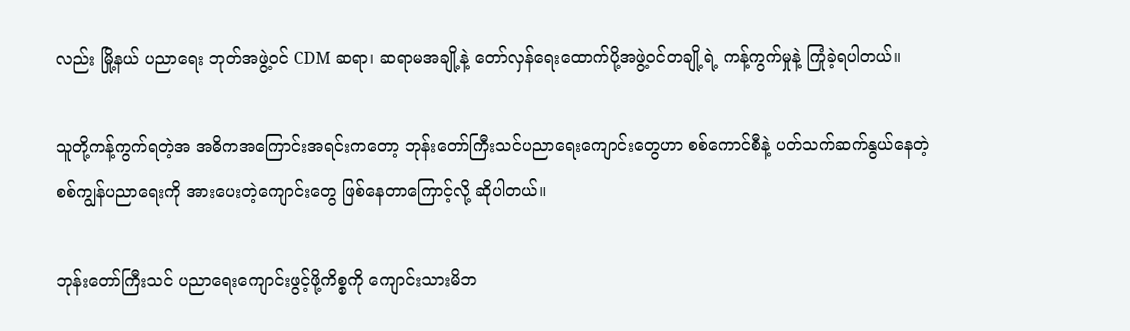လည်း မြို့နယ် ပညာရေး ဘုတ်အဖွဲ့ဝင် CDM ဆရာ၊ ဆရာမအချို့နဲ့ တော်လှန်ရေးထောက်ပို့အဖွဲ့ဝင်တချို့ရဲ့ ကန့်ကွက်မှုနဲ့ ကြုံခဲ့ရပါတယ်။

သူတို့ကန့်ကွက်ရတဲ့အ အဓိကအကြောင်းအရင်းကတော့ ဘုန်းတော်ကြီးသင်ပညာရေးကျောင်းတွေဟာ စစ်ကောင်စီနဲ့ ပတ်သက်ဆက်နွယ်နေတဲ့ စစ်ကျွန်ပညာရေးကို အားပေးတဲ့ကျောင်းတွေ ဖြစ်နေတာကြောင့်လို့ ဆိုပါတယ်။

ဘုန်းတော်ကြီးသင် ပညာရေးကျောင်းဖွင့်ဖို့ကိစ္စကို ကျောင်းသားမိဘ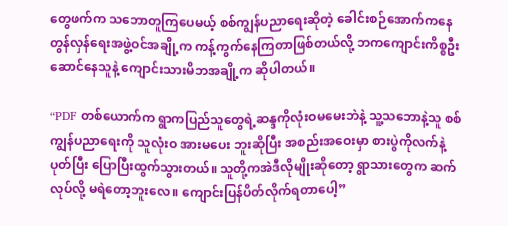တွေဖက်က သဘောတူကြပေမယ့် စစ်ကျွန်ပညာရေးဆိုတဲ့ ခေါင်းစဉ်အောက်ကနေ တွန်လှန်ရေးအဖွဲ့ဝင်အချို့က ကန့်ကွက်နေကြတာဖြစ်တယ်လို့ ဘကကျောင်းကိစ္စဦးဆောင်နေသူနဲ့ ကျောင်းသားမိဘအချို့က ဆိုပါတယ်။

“PDF တစ်ယောက်က ရွာကပြည်သူတွေရဲ့ဆန္ဒကိုလုံးဝမမေးဘဲနဲ့ သူ့သဘောနဲ့သူ စစ်ကျွန်ပညာရေးကို သူလုံးဝ အားမပေး ဘူးဆိုပြီး အစည်းအဝေးမှာ စားပွဲကိုလက်နဲ့ပုတ်ပြီး ပြောပြီးထွက်သွားတယ်။ သူတို့ကအဲဒီလိုမျိုးဆိုတော့ ရွာသားတွေက ဆက်လုပ်လို့ မရဲတော့ဘူးလေ။ ကျောင်းပြန်ပိတ်လိုက်ရတာပေါ့”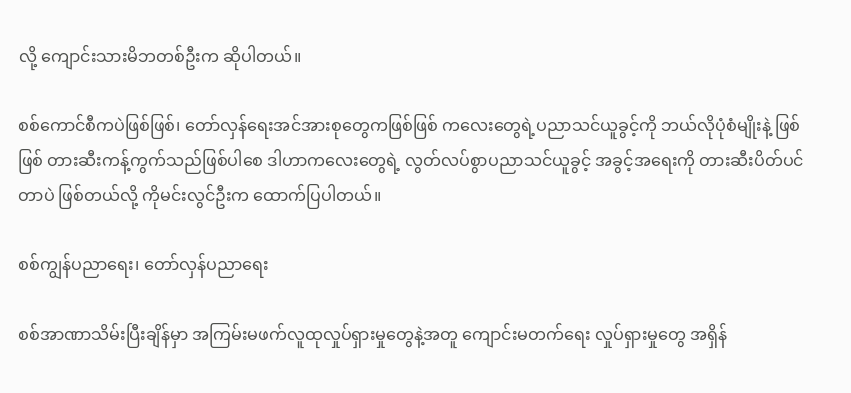လို့ ကျောင်းသားမိဘတစ်ဦးက ဆိုပါတယ်။

စစ်ကောင်စီကပဲဖြစ်ဖြစ်၊ တော်လှန်ရေးအင်အားစုတွေကဖြစ်ဖြစ် ကလေးတွေရဲ့ပညာသင်ယူခွင့်ကို ဘယ်လိုပုံစံမျိုးနဲ့ ဖြစ်ဖြစ် တားဆီးကန့်ကွက်သည်ဖြစ်ပါစေ ဒါဟာကလေးတွေရဲ့ လွတ်လပ်စွာပညာသင်ယူခွင့် အခွင့်အရေးကို တားဆီးပိတ်ပင်တာပဲ ဖြစ်တယ်လို့ ကိုမင်းလွင်ဦးက ထောက်ပြပါတယ်။

စစ်ကျွန်ပညာရေး၊ တော်လှန်ပညာရေး

စစ်အာဏာသိမ်းပြီးချိန်မှာ အကြမ်းမဖက်လူထုလှုပ်ရှားမှုတွေနဲ့အတူ ကျောင်းမတက်ရေး လှုပ်ရှားမှုတွေ အရှိန်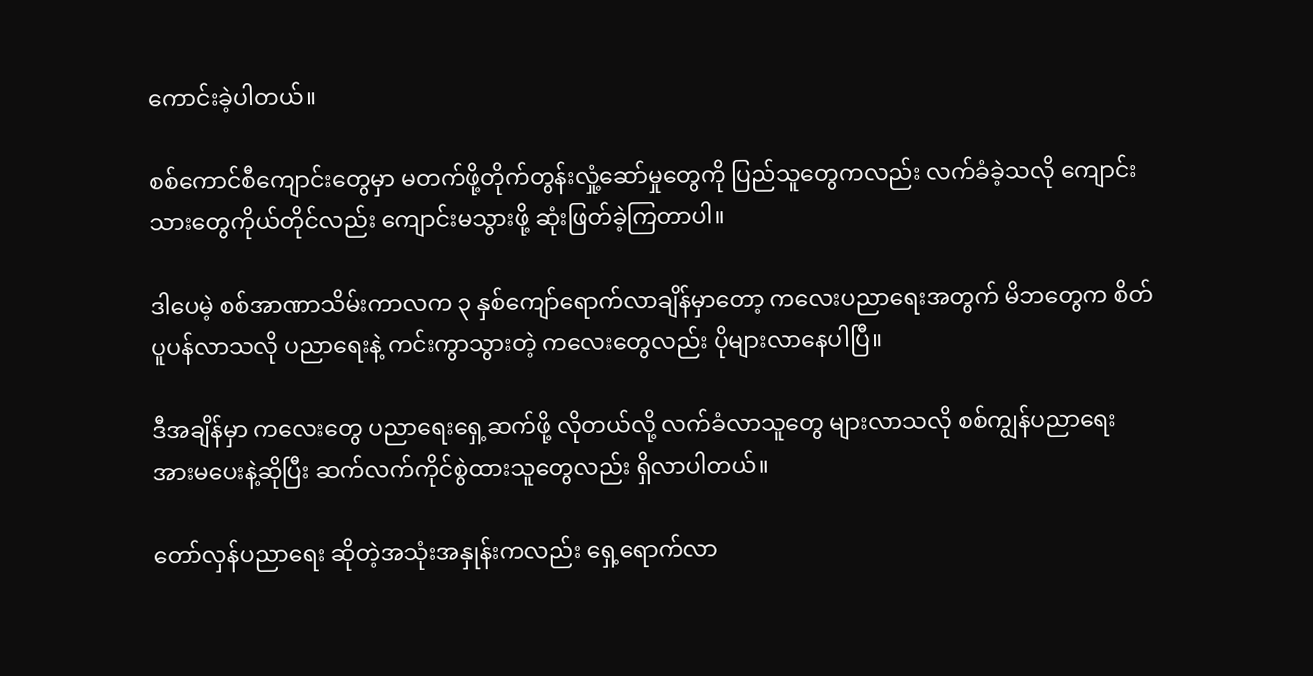ကောင်းခဲ့ပါတယ်။

စစ်ကောင်စီကျောင်းတွေမှာ မတက်ဖို့တိုက်တွန်းလှုံ့ဆော်မှုတွေကို ပြည်သူတွေကလည်း လက်ခံခဲ့သလို ကျောင်းသားတွေကိုယ်တိုင်လည်း ကျောင်းမသွားဖို့ ဆုံးဖြတ်ခဲ့ကြတာပါ။

ဒါပေမဲ့ စစ်အာဏာသိမ်းကာလက ၃ နှစ်ကျော်ရောက်လာချိန်မှာတော့ ကလေးပညာရေးအတွက် မိဘတွေက စိတ်ပူပန်လာသလို ပညာရေးနဲ့ ကင်းကွာသွားတဲ့ ကလေးတွေလည်း ပိုများလာနေပါပြီ။

ဒီအချိန်မှာ ကလေးတွေ ပညာရေးရှေ့ဆက်ဖို့ လိုတယ်လို့ လက်ခံလာသူတွေ များလာသလို စစ်ကျွန်ပညာရေး အားမပေးနဲ့ဆိုပြီး ဆက်လက်ကိုင်စွဲထားသူတွေလည်း ရှိလာပါတယ်။

တော်လှန်ပညာရေး ဆိုတဲ့အသုံးအနှုန်းကလည်း ရှေ့ရောက်လာ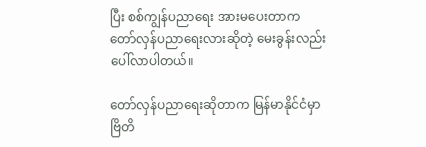ပြီး စစ်ကျွန်ပညာရေး အားမပေးတာက တော်လှန်ပညာရေးလားဆိုတဲ့ မေးခွန်းလည်း ပေါ်လာပါတယ်။

တော်လှန်ပညာရေးဆိုတာက မြန်မာနိုင်ငံမှာ ဗြိတိ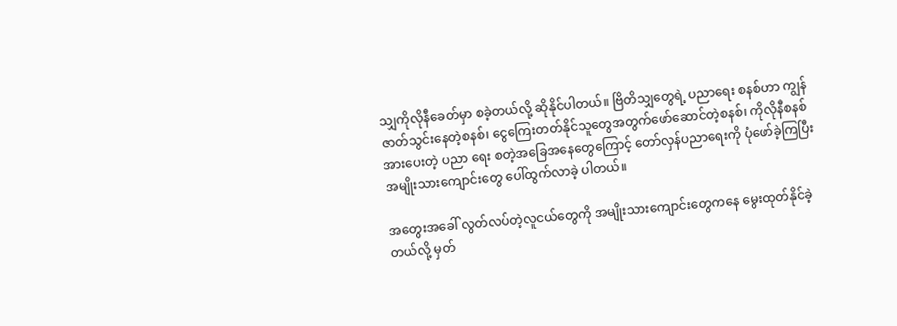သျှကိုလိုနီခေတ်မှာ စခဲ့တယ်လို့ ဆိုနိုင်ပါတယ်။ ဗြိတိသျှတွေရဲ့ ပညာရေး စနစ်ဟာ ကျွန်ဇာတ်သွင်းနေတဲ့စနစ်၊ ငွေကြေးတတ်နိုင်သူတွေအတွက်ဖော်ဆောင်တဲ့စနစ်၊ ကိုလိုနီစနစ်အားပေးတဲ့ ပညာ ရေး စတဲ့အခြေအနေတွေကြောင့် တော်လှန်ပညာရေးကို ပုံဖော်ခဲ့ကြပြီး အမျိုးသားကျောင်းတွေ ပေါ်ထွက်လာခဲ့ ပါတယ်။

အတွေးအခေါ် လွတ်လပ်တဲ့လူငယ်တွေကို အမျိုးသားကျောင်းတွေကနေ မွေးထုတ်နိုင်ခဲ့တယ်လို့ မှတ်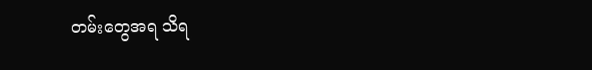တမ်းတွေအရ သိရ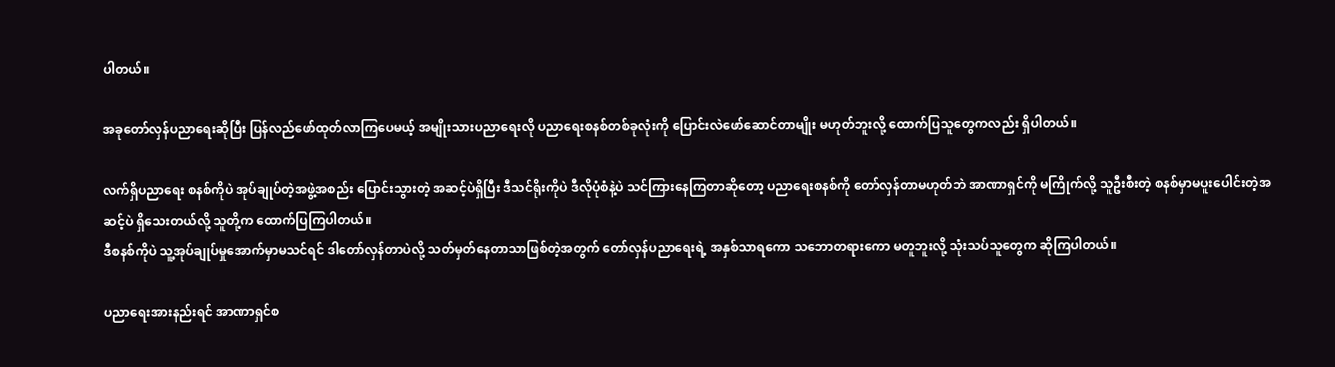ပါတယ်။

အခုတော်လှန်ပညာရေးဆိုပြီး ပြန်လည်ဖော်ထုတ်လာကြပေမယ့် အမျိုးသားပညာရေးလို ပညာရေးစနစ်တစ်ခုလုံးကို ပြောင်းလဲဖော်ဆောင်တာမျိုး မဟုတ်ဘူးလို့ ထောက်ပြသူတွေကလည်း ရှိပါတယ်။

လက်ရှိပညာရေး စနစ်ကိုပဲ အုပ်ချုပ်တဲ့အဖွဲ့အစည်း ပြောင်းသွားတဲ့ အဆင့်ပဲရှိပြီး ဒီသင်ရိုးကိုပဲ ဒီလိုပုံစံနဲ့ပဲ သင်ကြားနေကြတာဆိုတော့ ပညာရေးစနစ်ကို တော်လှန်တာမဟုတ်ဘဲ အာဏာရှင်ကို မကြိုက်လို့ သူဦးစီးတဲ့ စနစ်မှာမပူးပေါင်းတဲ့အဆင့်ပဲ ရှိသေးတယ်လို့ သူတို့က ထောက်ပြကြပါတယ်။
ဒီစနစ်ကိုပဲ သူ့အုပ်ချုပ်မှုအောက်မှာမသင်ရင် ဒါတော်လှန်တာပဲလို့ သတ်မှတ်နေတာသာဖြစ်တဲ့အတွက် တော်လှန်ပညာရေးရဲ့ အနှစ်သာရကော သဘောတရားကော မတူဘူးလို့ သုံးသပ်သူတွေက ဆိုကြပါတယ်။

ပညာရေးအားနည်းရင် အာဏာရှင်စ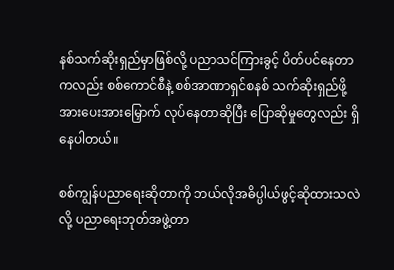နစ်သက်ဆိုးရှည်မှာဖြစ်လို့ ပညာသင်ကြားခွင့် ပိတ်ပင်နေတာကလည်း စစ်ကောင်စီနဲ့ စစ်အာဏာရှင်စနစ် သက်ဆိုးရှည်ဖို့ အားပေးအားမြှောက် လုပ်နေတာဆိုပြီး ပြောဆိုမှုတွေလည်း ရှိနေပါတယ်။

စစ်ကျွန်ပညာရေးဆိုတာကို ဘယ်လိုအဓိပ္ပါယ်ဖွင့်ဆိုထားသလဲလို့ ပညာရေးဘုတ်အဖွဲ့တာ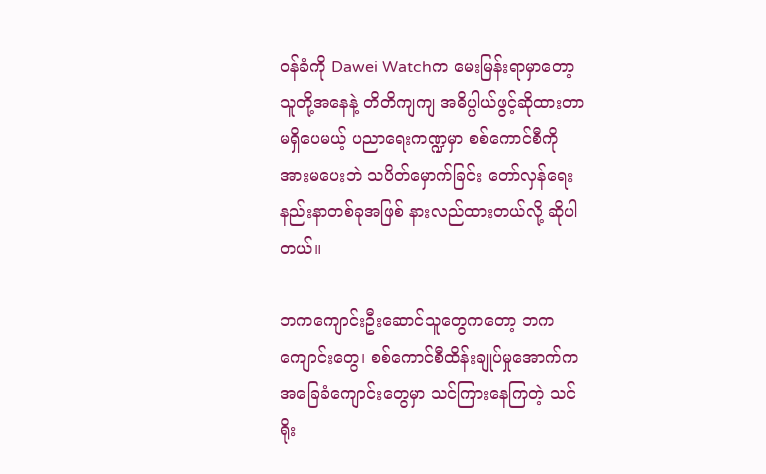ဝန်ခံကို Dawei Watchက မေးမြန်းရာမှာတော့ သူတို့အနေနဲ့ တိတိကျကျ အဓိပ္ပါယ်ဖွင့်ဆိုထားတာမရှိပေမယ့် ပညာရေးကဏ္ဍမှာ စစ်ကောင်စီကို အားမပေးဘဲ သပိတ်မှောက်ခြင်း တော်လှန်ရေးနည်းနာတစ်ခုအဖြစ် နားလည်ထားတယ်လို့ ဆိုပါတယ်။

ဘကကျောင်းဦးဆောင်သူတွေကတော့ ဘကကျောင်းတွေ၊ စစ်ကောင်စီထိန်းချုပ်မှုအောက်က အခြေခံကျောင်းတွေမှာ သင်ကြားနေကြတဲ့ သင်ရိုး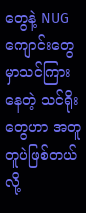တွေနဲ့ NUG ကျောင်းတွေမှာသင်ကြားနေတဲ့ သင်ရိုးတွေဟာ အတူတူပဲဖြစ်တယ်လို့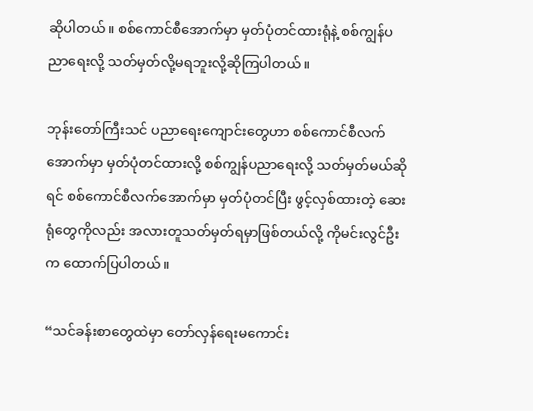ဆိုပါတယ်။ စစ်ကောင်စီအောက်မှာ မှတ်ပုံတင်ထားရုံနဲ့ စစ်ကျွန်ပညာရေးလို့ သတ်မှတ်လို့မရဘူးလို့ဆိုကြပါတယ်။

ဘုန်းတော်ကြီးသင် ပညာရေးကျောင်းတွေဟာ စစ်ကောင်စီလက်အောက်မှာ မှတ်ပုံတင်ထားလို့ စစ်ကျွန်ပညာရေးလို့ သတ်မှတ်မယ်ဆိုရင် စစ်ကောင်စီလက်အောက်မှာ မှတ်ပုံတင်ပြီး ဖွင့်လှစ်ထားတဲ့ ဆေးရုံတွေကိုလည်း အလားတူသတ်မှတ်ရမှာဖြစ်တယ်လို့ ကိုမင်းလွင်ဦးက ထောက်ပြပါတယ်။

“သင်ခန်းစာတွေထဲမှာ တော်လှန်ရေးမကောင်း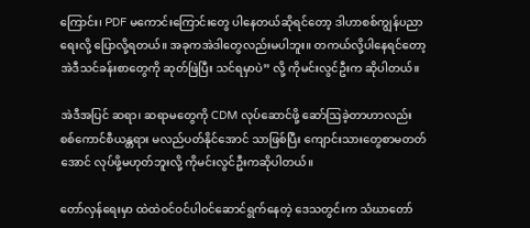ကြောင်း၊ PDF မကောင်းကြောင်းတွေ ပါနေတယ်ဆိုရင်တော့ ဒါဟာစစ်ကျွန်ပညာရေးလို့ ပြောလို့ရတယ်။ အခုကအဲဒါတွေလည်းမပါဘူး။ တကယ်လို့ပါနေရင်တော့ အဲဒီသင်ခန်းစာတွေကို ဆုတ်ဖြဲပြီး သင်ရမှာပဲ” လို့ ကိုမင်းလွင်ဦးက ဆိုပါတယ်။

အဲဒီအပြင် ဆရာ၊ ဆရာမတွေကို CDM လုပ်ဆောင်ဖို့ ဆော်ဩခဲ့တာဟာလည်း စစ်ကောင်စီယန္တရား မလည်ပတ်နိုင်အောင် သာဖြစ်ပြီး ကျောင်းသားတွေစာမတတ်အောင် လုပ်ဖို့မဟုတ်ဘူးလို့ ကိုမင်းလွင်ဦးကဆိုပါတယ်။

တော်လှန်ရေးမှာ ထဲထဲဝင်ဝင်ပါဝင်ဆောင်ရွက်နေတဲ့ ဒေသတွင်းက သံဃာတော်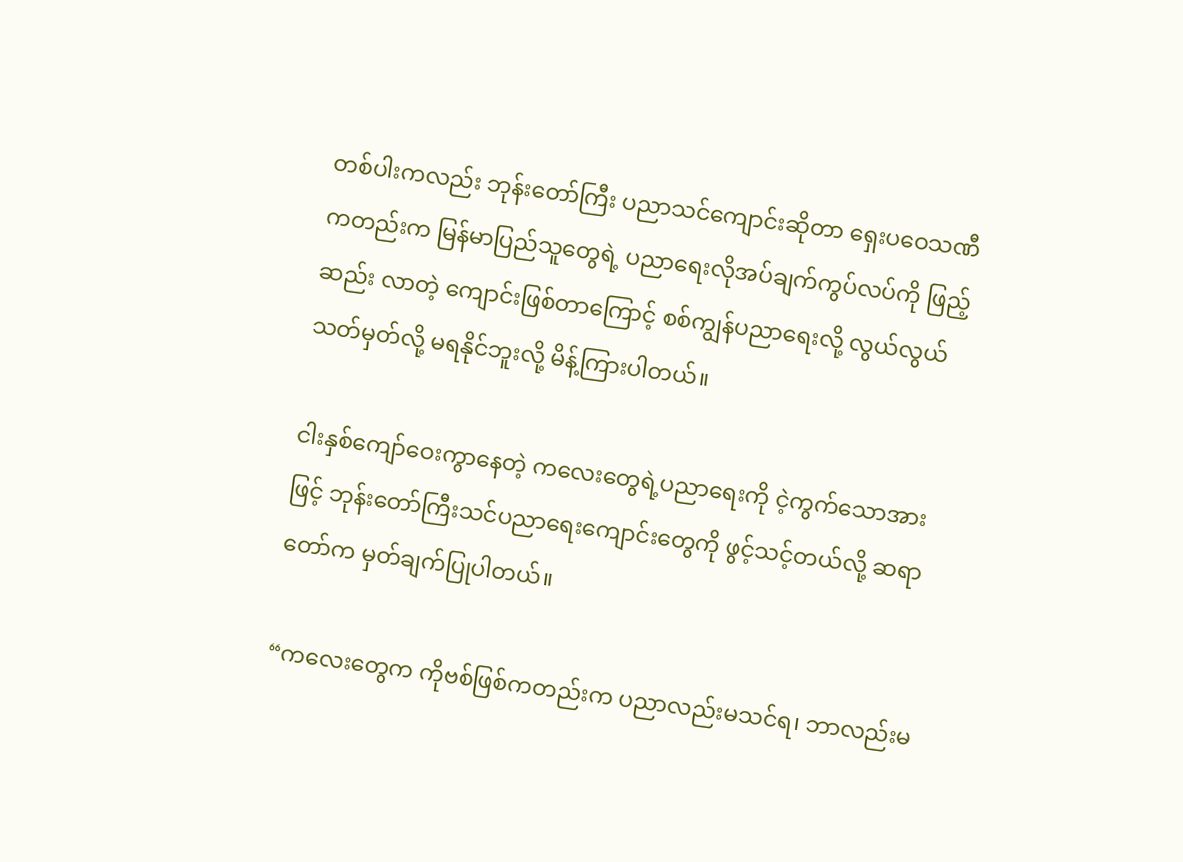တစ်ပါးကလည်း ဘုန်းတော်ကြီး ပညာသင်ကျောင်းဆိုတာ ရှေးပဝေသဏီကတည်းက မြန်မာပြည်သူတွေရဲ့ ပညာရေးလိုအပ်ချက်ကွပ်လပ်ကို ဖြည့်ဆည်း လာတဲ့ ကျောင်းဖြစ်တာကြောင့် စစ်ကျွန်ပညာရေးလို့ လွယ်လွယ်သတ်မှတ်လို့ မရနိုင်ဘူးလို့ မိန့်ကြားပါတယ်။

ငါးနှစ်ကျော်ဝေးကွာနေတဲ့ ကလေးတွေရဲ့ပညာရေးကို ငဲ့ကွက်သောအားဖြင့် ဘုန်းတော်ကြီးသင်ပညာရေးကျောင်းတွေကို ဖွင့်သင့်တယ်လို့ ဆရာတော်က မှတ်ချက်ပြုပါတယ်။

“ကလေးတွေက ကိုဗစ်ဖြစ်ကတည်းက ပညာလည်းမသင်ရ၊ ဘာလည်းမ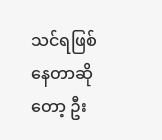သင်ရဖြစ်နေတာဆိုတော့ ဦး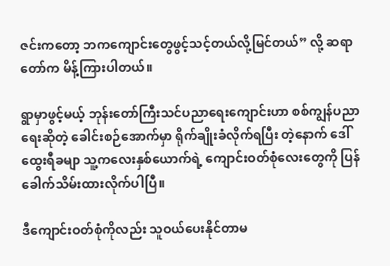ဇင်းကတော့ ဘကကျောင်းတွေဖွင့်သင့်တယ်လို့မြင်တယ်” လို့ ဆရာတော်က မိန့်ကြားပါတယ်။

ရွာမှာဖွင့်မယ့် ဘုန်းတော်ကြီးသင်ပညာရေးကျောင်းဟာ စစ်ကျွန်ပညာရေးဆိုတဲ့ ခေါင်းစဉ်အောက်မှာ ရိုက်ချိုးခံလိုက်ရပြီး တဲ့နောက် ဒေါ်ထွေးရီခမျာ သူ့ကလေးနှစ်ယောက်ရဲ့ ကျောင်းဝတ်စုံလေးတွေကို ပြန်ခေါက်သိမ်းထားလိုက်ပါပြီ။

ဒီကျောင်းဝတ်စုံကိုလည်း သူဝယ်ပေးနိုင်တာမ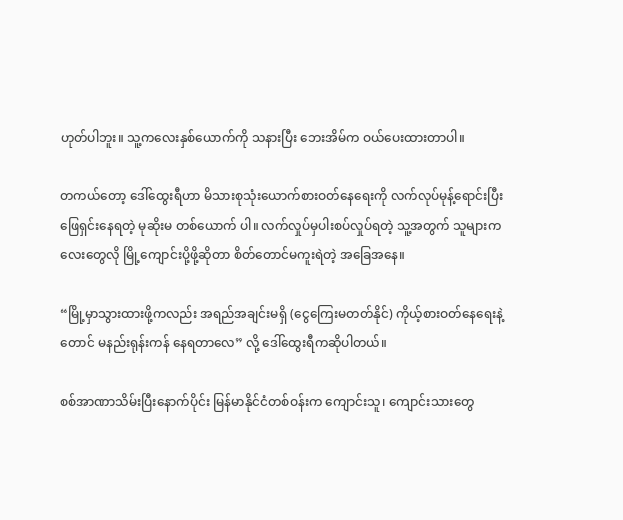ဟုတ်ပါဘူး။ သူ့ကလေးနှစ်ယောက်ကို သနားပြီး ဘေးအိမ်က ဝယ်ပေးထားတာပါ။

တကယ်တော့ ဒေါ်ထွေးရီဟာ မိသားစုသုံးယောက်စားဝတ်နေရေးကို လက်လုပ်မုန့်ရောင်းပြီး ဖြေရှင်းနေရတဲ့ မုဆိုးမ တစ်ယောက် ပါ။ လက်လှုပ်မှပါးစပ်လှုပ်ရတဲ့ သူ့အတွက် သူများကလေးတွေလို မြို့ကျောင်းပို့ဖို့ဆိုတာ စိတ်တောင်မကူးရဲတဲ့ အခြေအနေ။

“မြို့မှာသွားထားဖို့ကလည်း အရည်အချင်းမရှိ (ငွေကြေးမတတ်နိုင်) ကိုယ့်စားဝတ်နေရေးနဲ့တောင် မနည်းရုန်းကန် နေရတာလေ” လို့ ဒေါ်ထွေးရီကဆိုပါတယ်။

စစ်အာဏာသိမ်းပြီးနောက်ပိုင်း မြန်မာနိုင်ငံတစ်ဝန်းက ကျောင်းသူ၊ ကျောင်းသားတွေ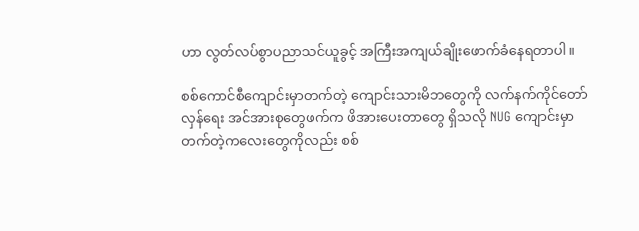ဟာ လွတ်လပ်စွာပညာသင်ယူခွင့် အကြီးအကျယ်ချိုးဖောက်ခံနေရတာပါ။

စစ်ကောင်စီကျောင်းမှာတက်တဲ့ ကျောင်းသားမိဘတွေကို လက်နက်ကိုင်တော်လှန်ရေး အင်အားစုတွေဖက်က ဖိအားပေးတာတွေ ရှိသလို NUG ကျောင်းမှာတက်တဲ့ကလေးတွေကိုလည်း စစ်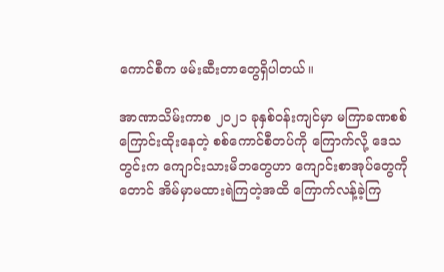ကောင်စီက ဖမ်းဆီးတာတွေရှိပါတယ်။

အာဏာသိမ်းကာစ ၂၀၂၁ ခုနှစ်ဝန်းကျင်မှာ မကြာခဏစစ်ကြောင်းထိုးနေတဲ့ စစ်ကောင်စီတပ်ကို ကြောက်လို့ ဒေသတွင်းက ကျောင်းသားမိဘတွေဟာ ကျောင်းစာအုပ်တွေကိုတောင် အိမ်မှာမထားရဲကြတဲ့အထိ ကြောက်လန့်ခဲ့ကြ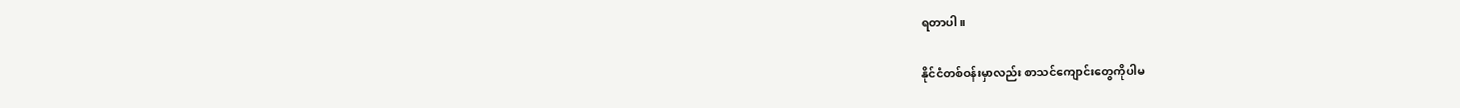ရတာပါ။

နိုင်ငံတစ်ဝန်းမှာလည်း စာသင်ကျောင်းတွေကိုပါမ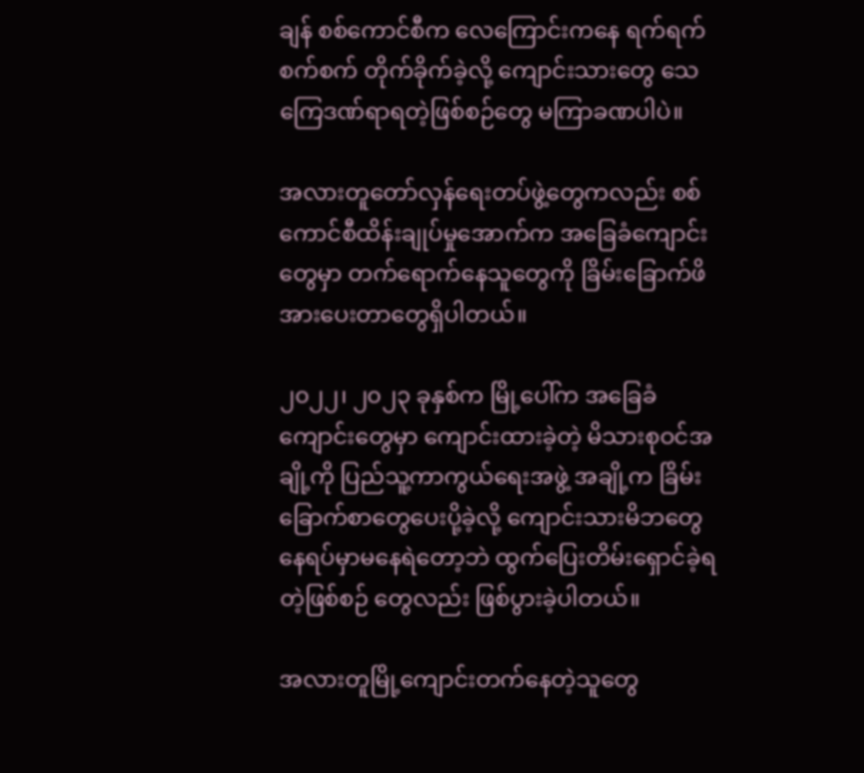ချန် စစ်ကောင်စီက လေကြောင်းကနေ ရက်ရက်စက်စက် တိုက်ခိုက်ခဲ့လို့ ကျောင်းသားတွေ သေကြေဒဏ်ရာရတဲ့ဖြစ်စဉ်တွေ မကြာခဏပါပဲ။

အလားတူတော်လှန်ရေးတပ်ဖွဲ့တွေကလည်း စစ်ကောင်စီထိန်းချုပ်မှုအောက်က အခြေခံကျောင်းတွေမှာ တက်ရောက်နေသူတွေကို ခြိမ်းခြောက်ဖိအားပေးတာတွေရှိပါတယ်။

၂၀၂၂၊ ၂၀၂၃ ခုနှစ်က မြို့ပေါ်က အခြေခံကျောင်းတွေမှာ ကျောင်းထားခဲ့တဲ့ မိသားစုဝင်အချို့ကို ပြည်သူ့ကာကွယ်ရေးအဖွဲ့ အချို့က ခြိမ်းခြောက်စာတွေပေးပို့ခဲ့လို့ ကျောင်းသားမိဘတွေ နေရပ်မှာမနေရဲတော့ဘဲ ထွက်ပြေးတိမ်းရှောင်ခဲ့ရတဲ့ဖြစ်စဉ် တွေလည်း ဖြစ်ပွားခဲ့ပါတယ်။

အလားတူမြို့ကျောင်းတက်နေတဲ့သူတွေ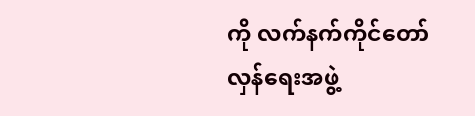ကို လက်နက်ကိုင်တော်လှန်ရေးအဖွဲ့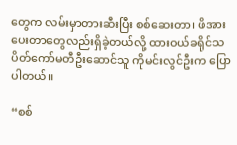တွေက လမ်းမှာတားဆီးပြီး စစ်ဆေးတာ၊ ဖိအားပေးတာတွေလည်းရှိခဲ့တယ်လို့ ထားဝယ်ခရိုင်သပိတ်ကော်မတီဦးဆောင်သူ ကိုမင်းလွင်ဦးက ပြောပါတယ်။

“စစ်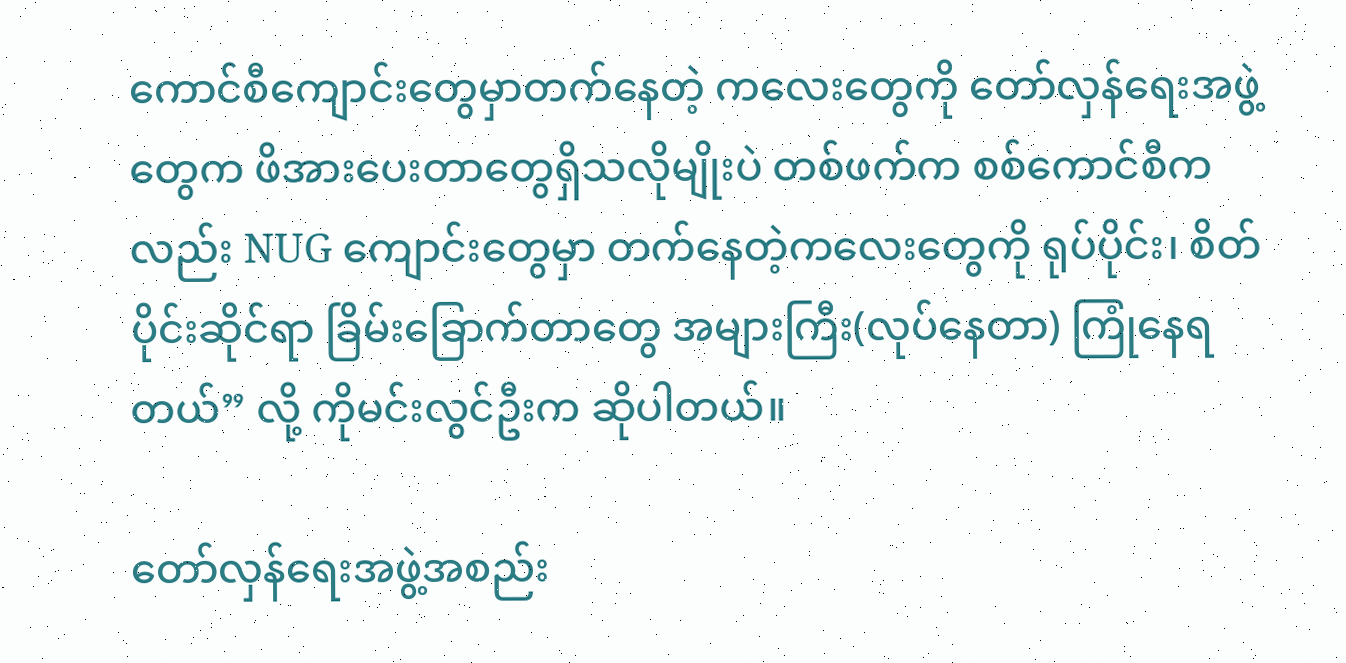ကောင်စီကျောင်းတွေမှာတက်နေတဲ့ ကလေးတွေကို တော်လှန်ရေးအဖွဲ့တွေက ဖိအားပေးတာတွေရှိသလိုမျိုးပဲ တစ်ဖက်က စစ်ကောင်စီကလည်း NUG ကျောင်းတွေမှာ တက်နေတဲ့ကလေးတွေကို ရုပ်ပိုင်း၊ စိတ်ပိုင်းဆိုင်ရာ ခြိမ်းခြောက်တာတွေ အများကြီး(လုပ်နေတာ) ကြုံနေရတယ်” လို့ ကိုမင်းလွင်ဦးက ဆိုပါတယ်။

တော်လှန်ရေးအဖွဲ့အစည်း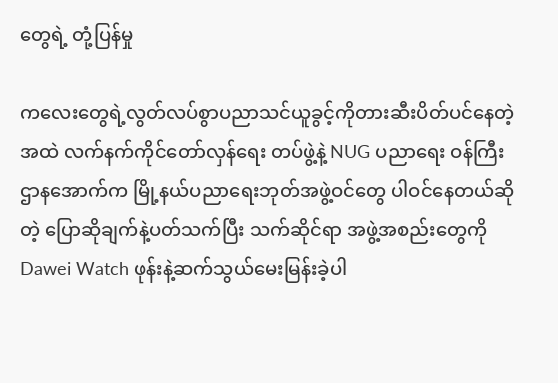တွေရဲ့ တုံ့ပြန်မှု

ကလေးတွေရဲ့လွတ်လပ်စွာပညာသင်ယူခွင့်ကိုတားဆီးပိတ်ပင်နေတဲ့အထဲ လက်နက်ကိုင်တော်လှန်ရေး တပ်ဖွဲ့နဲ့ NUG ပညာရေး ဝန်ကြီးဌာနအောက်က မြို့နယ်ပညာရေးဘုတ်အဖွဲ့ဝင်တွေ ပါဝင်နေတယ်ဆိုတဲ့ ပြောဆိုချက်နဲ့ပတ်သက်ပြီး သက်ဆိုင်ရာ အဖွဲ့အစည်းတွေကို Dawei Watch ဖုန်းနဲ့ဆက်သွယ်မေးမြန်းခဲ့ပါ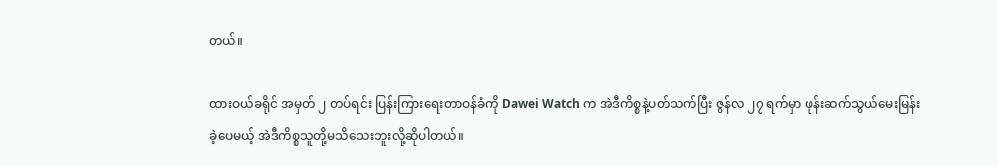တယ်။

ထားဝယ်ခရိုင် အမှတ် ၂ တပ်ရင်း ပြန်းကြားရေးတာဝန်ခံကို Dawei Watch က အဲဒီကိစ္စနဲ့ပတ်သက်ပြီး ဇွန်လ ၂၇ ရက်မှာ ဖုန်းဆက်သွယ်မေးမြန်းခဲ့ပေမယ့် အဲဒီကိစ္စသူတို့မသိသေးဘူးလို့ဆိုပါတယ်။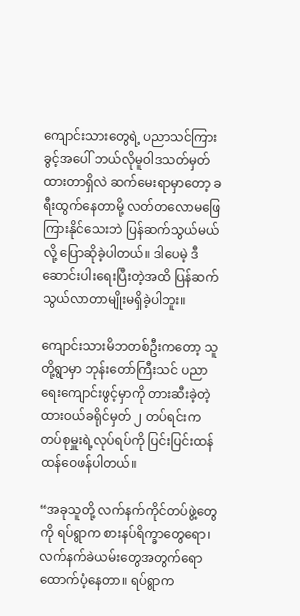ကျောင်းသားတွေရဲ့ ပညာသင်ကြားခွင့်အပေါ် ဘယ်လိုမူဝါဒသတ်မှတ်ထားတာရှိလဲ ဆက်မေးရာမှာတော့ ခရီးထွက်နေတာမို့ လတ်တလောမဖြေကြားနိုင်သေးဘဲ ပြန်ဆက်သွယ်မယ်လို့ ပြောဆိုခဲ့ပါတယ်။ ဒါပေမဲ့ ဒီဆောင်းပါးရေးပြီးတဲ့အထိ ပြန်ဆက်သွယ်လာတာမျိုးမရှိခဲ့ပါဘူး။

ကျောင်းသားမိဘတစ်ဦးကတော့ သူတို့ရွာမှာ ဘုန်းတော်ကြီးသင် ပညာရေးကျောင်းဖွင့်မှာကို တားဆီးခဲ့တဲ့ ထားဝယ်ခရိုင်မှတ် ၂ တပ်ရင်းက တပ်စုမှူးရဲ့လုပ်ရပ်ကို ပြင်းပြင်းထန်ထန်ဝေဖန်ပါတယ်။

“အခုသူတို့ လက်နက်ကိုင်တပ်ဖွဲ့တွေကို ရပ်ရွာက စားနပ်ရိက္ခာတွေရော၊ လက်နက်ခဲယမ်းတွေအတွက်ရော ထောက်ပံ့နေတာ။ ရပ်ရွာက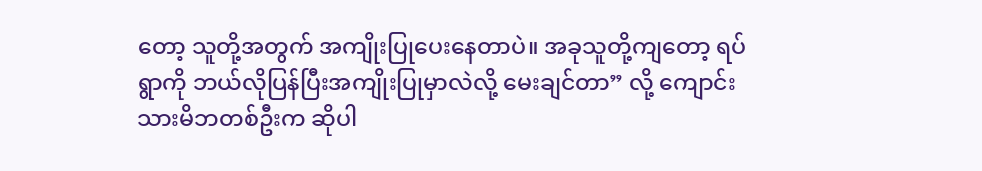တော့ သူတို့အတွက် အကျိုးပြုပေးနေတာပဲ။ အခုသူတို့ကျတော့ ရပ်ရွာကို ဘယ်လိုပြန်ပြီးအကျိုးပြုမှာလဲလို့ မေးချင်တာ” လို့ ကျောင်းသားမိဘတစ်ဦးက ဆိုပါ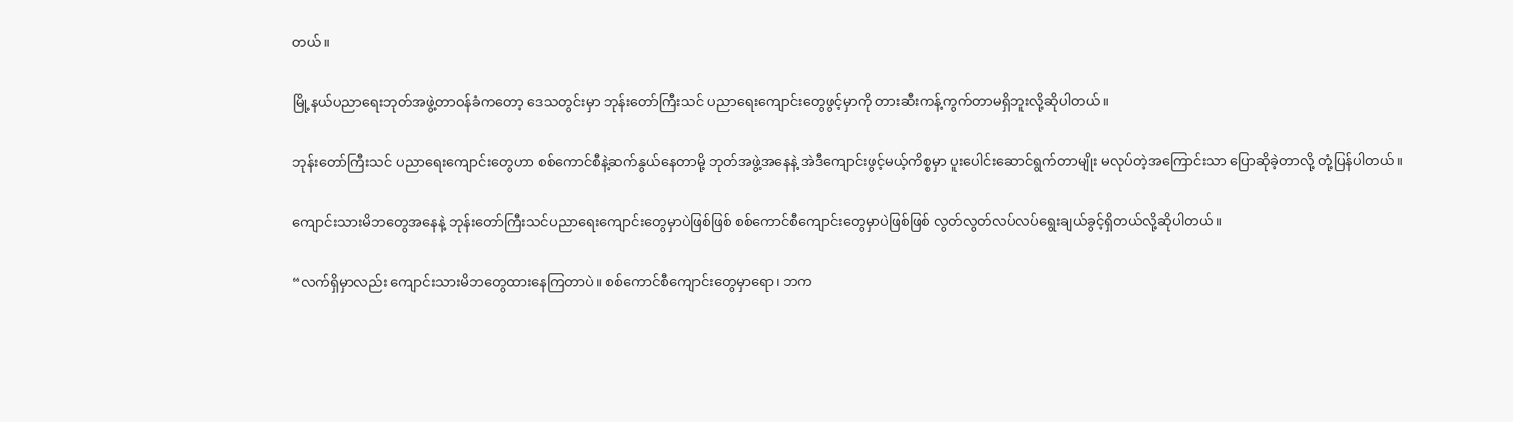တယ်။

မြို့နယ်ပညာရေးဘုတ်အဖွဲ့တာဝန်ခံကတော့ ဒေသတွင်းမှာ ဘုန်းတော်ကြီးသင် ပညာရေးကျောင်းတွေဖွင့်မှာကို တားဆီးကန့်ကွက်တာမရှိဘူးလို့ဆိုပါတယ်။

ဘုန်းတော်ကြီးသင် ပညာရေးကျောင်းတွေဟာ စစ်ကောင်စီနဲ့ဆက်နွယ်နေတာမို့ ဘုတ်အဖွဲ့အနေနဲ့ အဲဒီကျောင်းဖွင့်မယ့်ကိစ္စမှာ ပူးပေါင်းဆောင်ရွက်တာမျိုး မလုပ်တဲ့အကြောင်းသာ ပြောဆိုခဲ့တာလို့ တုံ့ပြန်ပါတယ်။

ကျောင်းသားမိဘတွေအနေနဲ့ ဘုန်းတော်ကြီးသင်ပညာရေးကျောင်းတွေမှာပဲဖြစ်ဖြစ် စစ်ကောင်စီကျောင်းတွေမှာပဲဖြစ်ဖြစ် လွတ်လွတ်လပ်လပ်ရွေးချယ်ခွင့်ရှိတယ်လို့ဆိုပါတယ်။

“လက်ရှိမှာလည်း ကျောင်းသားမိဘတွေထားနေကြတာပဲ။ စစ်ကောင်စီကျောင်းတွေမှာရော၊ ဘက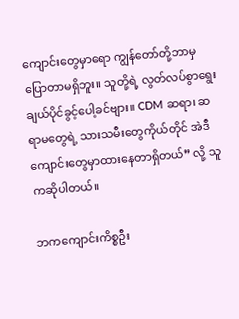ကျောင်းတွေမှာရော ကျွန်တော်တို့ဘာမှပြောတာမရှိဘူး။ သူတို့ရဲ့ လွတ်လပ်စွာရွေးချယ်ပိုင်ခွင့်ပေါ့ခင်ဗျား။ CDM ဆရာ၊ ဆရာမတွေရဲ့ သားသမီးတွေကိုယ်တိုင် အဲဒီကျောင်းတွေမှာထားနေတာရှိတယ်” လို့ သူကဆိုပါတယ်။

ဘကကျောင်းကိစ္စဦး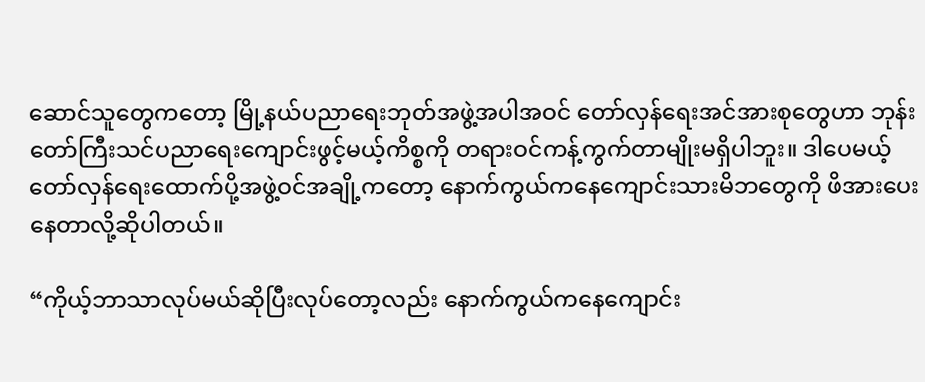ဆောင်သူတွေကတော့ မြို့နယ်ပညာရေးဘုတ်အဖွဲ့အပါအဝင် တော်လှန်ရေးအင်အားစုတွေဟာ ဘုန်းတော်ကြီးသင်ပညာရေးကျောင်းဖွင့်မယ့်ကိစ္စကို တရားဝင်ကန့်ကွက်တာမျိုးမရှိပါဘူး။ ဒါပေမယ့် တော်လှန်ရေးထောက်ပို့အဖွဲ့ဝင်အချို့ကတော့ နောက်ကွယ်ကနေကျောင်းသားမိဘတွေကို ဖိအားပေးနေတာလို့ဆိုပါတယ်။

“ကိုယ့်ဘာသာလုပ်မယ်ဆိုပြီးလုပ်တော့လည်း နောက်ကွယ်ကနေကျောင်း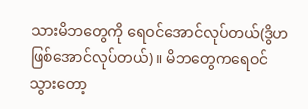သားမိဘတွေကို ရေဝင်အောင်လုပ်တယ်(ဒွိဟဖြစ်အောင်လုပ်တယ်)။ မိဘတွေကရေဝင်သွားတော့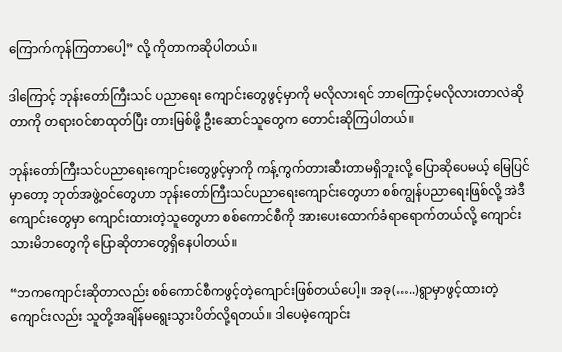ကြောက်ကုန်ကြတာပေါ့” လို့ ကိုတာကဆိုပါတယ်။

ဒါကြောင့် ဘုန်းတော်ကြီးသင် ပညာရေး ကျောင်းတွေဖွင့်မှာကို မလိုလားရင် ဘာကြောင့်မလိုလားတာလဲဆိုတာကို တရားဝင်စာထုတ်ပြီး တားမြစ်ဖို့ ဦးဆောင်သူတွေက တောင်းဆိုကြပါတယ်။

ဘုန်းတော်ကြီးသင်ပညာရေးကျောင်းတွေဖွင့်မှာကို ကန့်ကွက်တားဆီးတာမရှိဘူးလို့ ပြောဆိုပေမယ့် မြေပြင်မှာတော့ ဘုတ်အဖွဲ့ဝင်တွေဟာ ဘုန်းတော်ကြီးသင်ပညာရေးကျောင်းတွေဟာ စစ်ကျွန်ပညာရေးဖြစ်လို့ အဲဒီကျောင်းတွေမှာ ကျောင်းထားတဲ့သူတွေဟာ စစ်ကောင်စီကို အားပေးထောက်ခံရာရောက်တယ်လို့ ကျောင်းသားမိဘတွေကို ပြောဆိုတာတွေရှိနေပါတယ်။

“ဘကကျောင်းဆိုတာလည်း စစ်ကောင်စီကဖွင့်တဲ့ကျောင်းဖြစ်တယ်ပေါ့။ အခု(…..)ရွာမှာဖွင့်ထားတဲ့ကျောင်းလည်း သူတို့အချိန်မရွေးသွားပိတ်လို့ရတယ်။ ဒါပေမဲ့ကျောင်း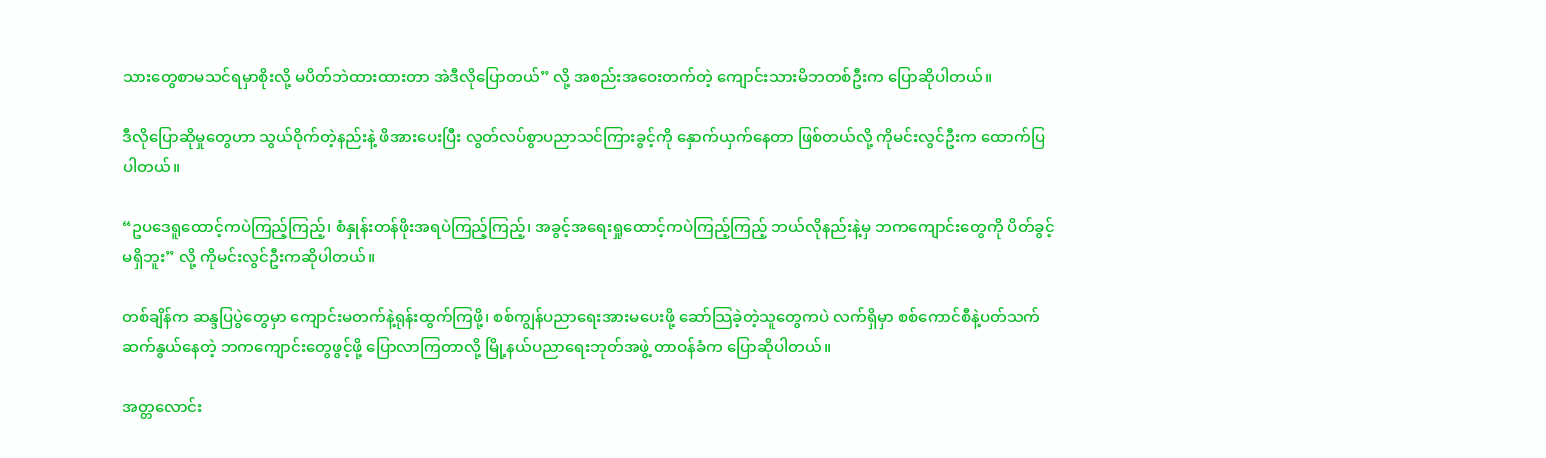သားတွေစာမသင်ရမှာစိုးလို့ မပိတ်ဘဲထားထားတာ အဲဒီလိုပြောတယ်” လို့ အစည်းအဝေးတက်တဲ့ ကျောင်းသားမိဘတစ်ဦးက ပြောဆိုပါတယ်။

ဒီလိုပြောဆိုမှုတွေဟာ သွယ်ဝိုက်တဲ့နည်းနဲ့ ဖိအားပေးပြီး လွတ်လပ်စွာပညာသင်ကြားခွင့်ကို နှောက်ယှက်နေတာ ဖြစ်တယ်လို့ ကိုမင်းလွင်ဦးက ထောက်ပြပါတယ်။

“ဥပဒေရူထောင့်ကပဲကြည့်ကြည့်၊ စံနှုန်းတန်ဖိုးအရပဲကြည့်ကြည့်၊ အခွင့်အရေးရှုထောင့်ကပဲကြည့်ကြည့် ဘယ်လိုနည်းနဲ့မှ ဘကကျောင်းတွေကို ပိတ်ခွင့်မရှိဘူး” လို့ ကိုမင်းလွင်ဦးကဆိုပါတယ်။

တစ်ချိန်က ဆန္ဒပြပွဲတွေမှာ ကျောင်းမတက်နဲ့ရုန်းထွက်ကြဖို့၊ စစ်ကျွန်ပညာရေးအားမပေးဖို့ ဆော်သြခဲ့တဲ့သူတွေကပဲ လက်ရှိမှာ စစ်ကောင်စီနဲ့ပတ်သက်ဆက်နွယ်နေတဲ့ ဘကကျောင်းတွေဖွင့်ဖို့ ပြောလာကြတာလို့ မြို့နယ်ပညာရေးဘုတ်အဖွဲ့ တာဝန်ခံက ပြောဆိုပါတယ်။

အတ္တလောင်း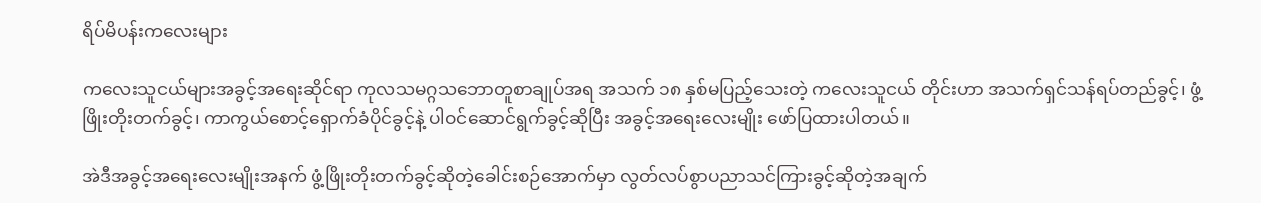ရိပ်မိပန်းကလေးများ

ကလေးသူငယ်များအခွင့်အရေးဆိုင်ရာ ကုလသမဂ္ဂသဘောတူစာချုပ်အရ အသက် ၁၈ နှစ်မပြည့်သေးတဲ့ ကလေးသူငယ် တိုင်းဟာ အသက်ရှင်သန်ရပ်တည်ခွင့်၊ ဖွံ့ဖြိုးတိုးတက်ခွင့်၊ ကာကွယ်စောင့်ရှောက်ခံပိုင်ခွင့်နဲ့ ပါဝင်ဆောင်ရွက်ခွင့်ဆိုပြီး အခွင့်အရေးလေးမျိုး ဖော်ပြထားပါတယ်။

အဲဒီအခွင့်အရေးလေးမျိုးအနက် ဖွံ့ဖြိုးတိုးတက်ခွင့်ဆိုတဲ့ခေါင်းစဉ်အောက်မှာ လွတ်လပ်စွာပညာသင်ကြားခွင့်ဆိုတဲ့အချက်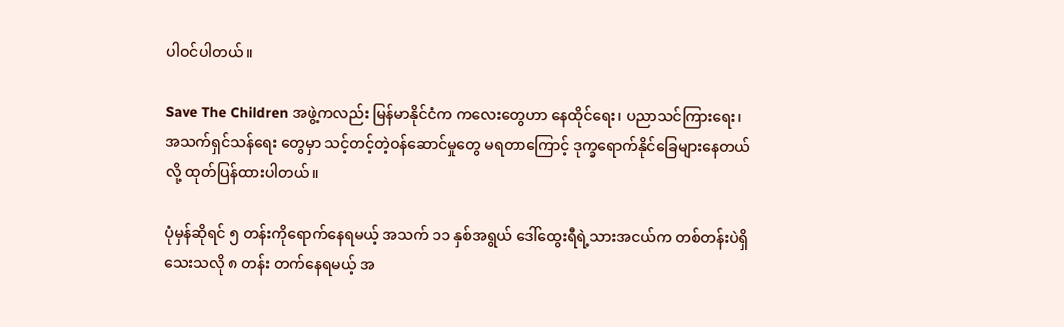ပါဝင်ပါတယ်။

Save The Children အဖွဲ့ကလည်း မြန်မာနိုင်ငံက ကလေးတွေဟာ နေထိုင်ရေး၊ ပညာသင်ကြားရေး၊ အသက်ရှင်သန်ရေး တွေမှာ သင့်တင့်တဲ့ဝန်ဆောင်မှုတွေ မရတာကြောင့် ဒုက္ခရောက်နိုင်ခြေများနေတယ်လို့ ထုတ်ပြန်ထားပါတယ်။

ပုံမှန်ဆိုရင် ၅ တန်းကိုရောက်နေရမယ့် အသက် ၁၁ နှစ်အရွယ် ဒေါ်ထွေးရီရဲ့သားအငယ်က တစ်တန်းပဲရှိသေးသလို ၈ တန်း တက်နေရမယ့် အ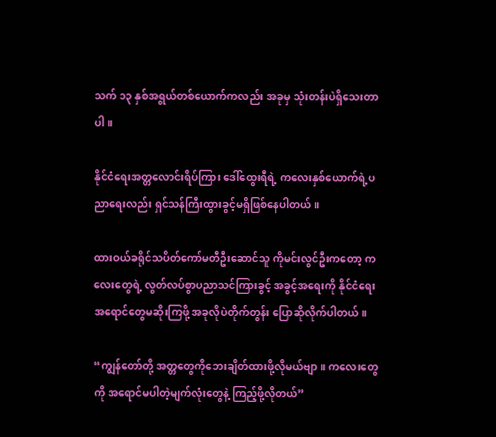သက် ၁၃ နှစ်အရွယ်တစ်ယောက်ကလည်း အခုမှ သုံးတန်းပဲရှိသေးတာပါ။

နိုင်ငံရေးအတ္တလောင်းရိပ်ကြား ဒေါ်ထွေးရီရဲ့ ကလေးနှစ်ယောက်ရဲ့ပညာရေးလည်း ရှင်သန်ကြီးထွားခွင့်မရှိဖြစ်နေပါတယ်။

ထားဝယ်ခရိုင်သပိတ်ကော်မတီဦးဆောင်သူ ကိုမင်းလွင်ဦးကတော့ ကလေးတွေရဲ့ လွတ်လပ်စွာပညာသင်ကြားခွင့် အခွင့်အရေးကို နိုင်ငံရေးအရောင်တွေမဆိုးကြဖို့ အခုလိုပဲတိုက်တွန်း ပြောဆိုလိုက်ပါတယ်။

“ကျွန်တော်တို့ အတ္တတွေကိုဘေးချိတ်ထားဖို့လိုမယ်ဗျာ။ ကလေးတွေကို အရောင်မပါတဲ့မျက်လုံးတွေနဲ့ ကြည့်ဖို့လိုတယ်”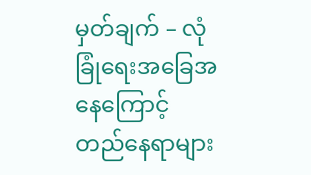မှတ်ချက် – လုံခြုံရေးအခြေအနေကြောင့် တည်နေရာများ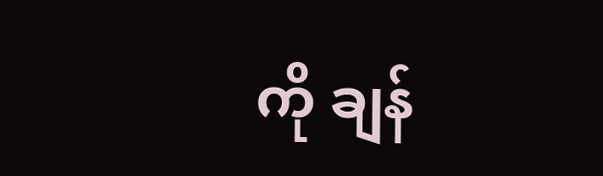ကို ချန်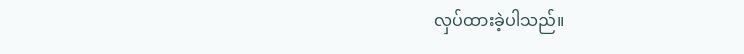လှပ်ထားခဲ့ပါသည်။